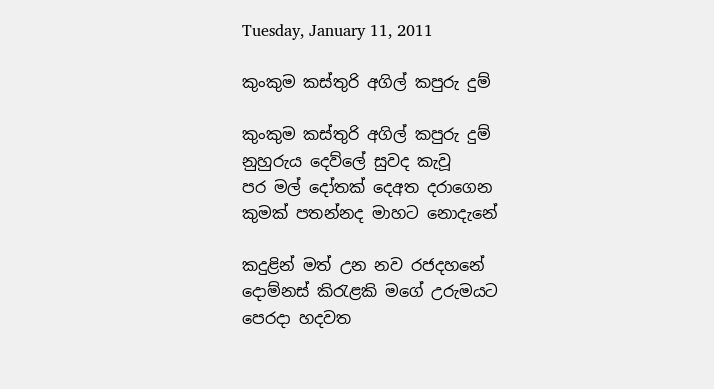Tuesday, January 11, 2011

කුංකුම කස්තුරි අගිල් කපුරු දුම්

කුංකුම කස්තුරි අගිල් කපුරු දුම්
නුහුරුය දෙව්ලේ සුවද කැවූ
පර මල් දෝතක් දෙඅත දරාගෙන
කුමක් පතන්නද මාහට නොදැනේ

කදුළින් මත් උන නව රජදහනේ
දොම්නස් කිරැළකි මගේ උරුමයට
පෙරදා හදවත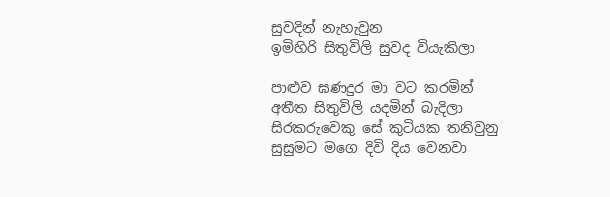සුවදින් නැහැවුන
ඉමිහිරි සිතුවිලි සුවද වියැකිලා

පාළුව ඝණදුර මා වට කරමින්
අතීත සිතුවිලි යදමින් බැදිලා
සිරකරුවෙකු සේ කුටියක තනිවුනු
සුසුමට මගෙ දිවි දිය වෙනවා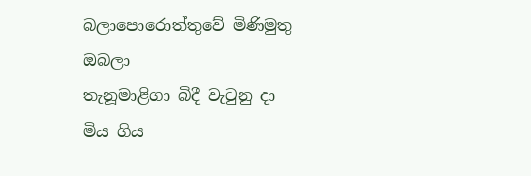බලාපොරොත්තුවේ මිණිමුතු ඔබලා
තැනූමාළිගා බිදී වැටුනු දා
මිය ගිය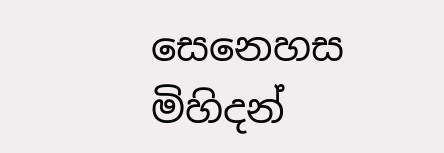සෙනෙහස මිහිදන්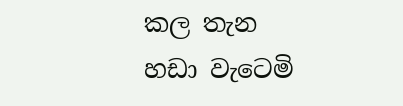කල තැන
හඩා වැටෙමි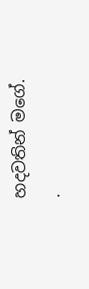හදවතින් මගේ.
.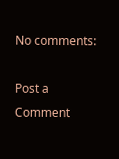No comments:

Post a Comment